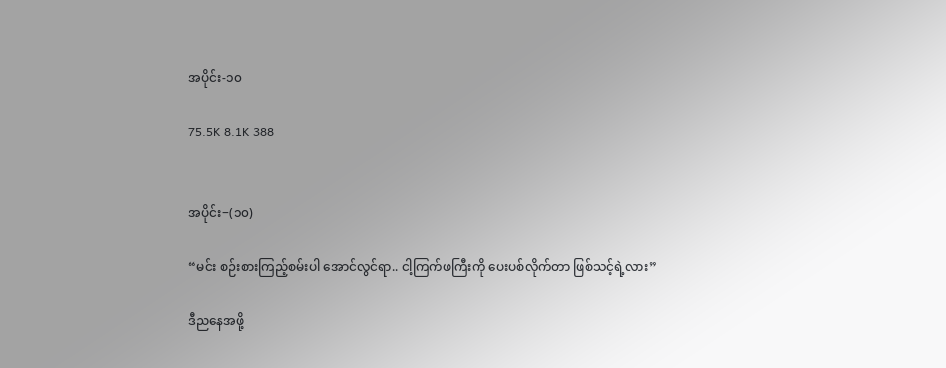အပိုင်း-၁၀

75.5K 8.1K 388


အပိုင်း−(၁၀)

“မင်း စဉ်းစားကြည့်စမ်းပါ အောင်လွင်ရာ.. ငါ့ကြက်ဖကြီးကို ပေးပစ်လိုက်တာ ဖြစ်သင့်ရဲ့လား”

ဒီညနေအဖို့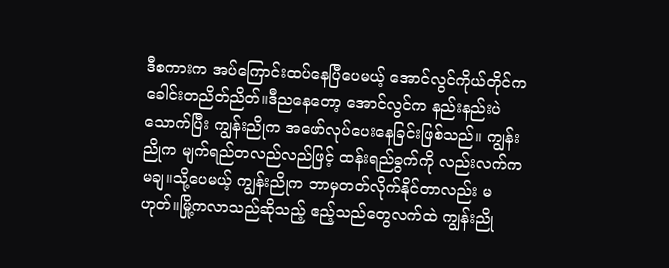ဒီစကားက အပ်ကြောင်းထပ်နေပြီပေမယ့် အောင်လွင်ကိုယ်တိုင်က ခေါင်းတညိတ်ညိတ်။ဒီညနေတော့ အောင်လွင်က နည်းနည်းပဲသောက်ပြီး ကျွန်းညိုက အဖော်လုပ်ပေးနေခြင်းဖြစ်သည်။ ကျွန်းညိုက မျက်ရည်တလည်လည်ဖြင့် ထန်းရည်ခွက်ကို လည်းလက်ကမချ။သို့ပေမယ့် ကျွန်းညိုက ဘာမှတတ်လိုက်နိုင်တာလည်း မဟုတ်။မြို့ကလာသည်ဆိုသည့် ဧည့်သည်တွေလက်ထဲ ကျွန်းညို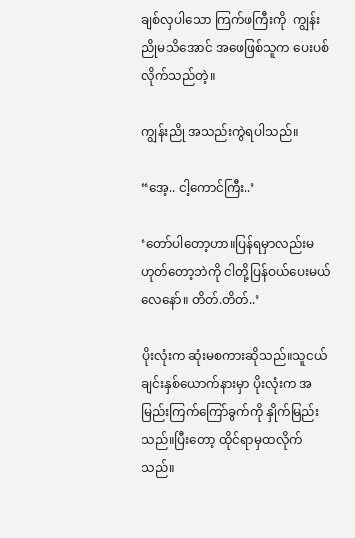ချစ်လှပါသော ကြက်ဖကြီးကို  ကျွန်းညိုမသိအောင် အဖေဖြစ်သူက ပေးပစ်လိုက်သည်တဲ့။

ကျွန်းညို အသည်းကွဲရပါသည်။

“အေ့.. ငါ့ကောင်ကြီး..’

‘တော်ပါတော့ဟာ။ပြန်ရမှာလည်းမဟုတ်တော့ဘဲကို ငါတို့ပြန်ဝယ်ပေးမယ်လေနော်။ တိတ်.တိတ်..’

ပိုးလုံးက ဆုံးမစကားဆိုသည်။သူငယ်ချင်းနှစ်ယောက်နားမှာ ပိုးလုံးက အမြည်းကြက်ကြော်ခွက်ကို နှိုက်မြည်းသည်။ပြီးတော့ ထိုင်ရာမှထလိုက်သည်။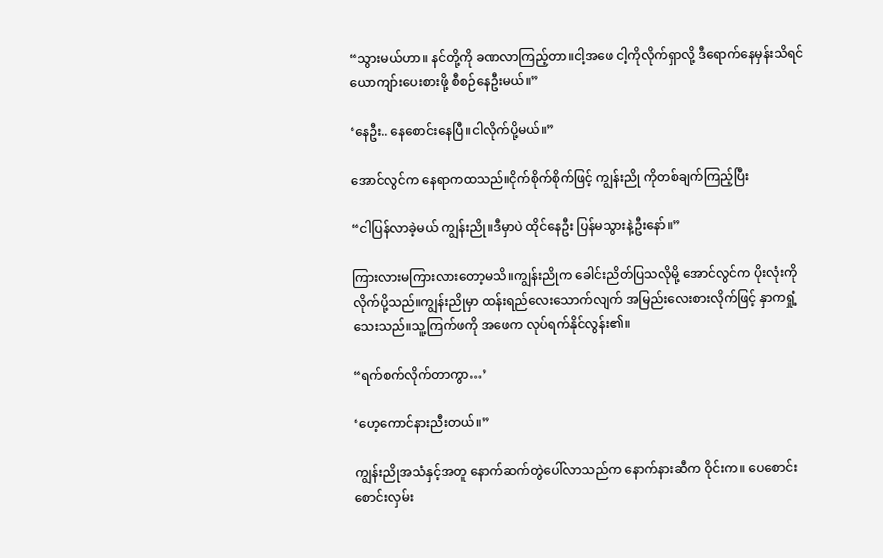“သွားမယ်ဟာ။ နင်တို့ကို ခဏလာကြည့်တာ။ငါ့အဖေ ငါ့ကိုလိုက်ရှာလို့ ဒီရောက်နေမှန်းသိရင် ယောကျာ်းပေးစားဖို့ စီစဉ်နေဦးမယ်။”

‘နေဦး.. နေစောင်းနေပြီ။ငါလိုက်ပို့မယ်။”

အောင်လွင်က နေရာကထသည်။ငိုက်စိုက်စိုက်ဖြင့် ကျွန်းညို ကိုတစ်ချက်ကြည့်ပြီး

“ငါပြန်လာခဲ့မယ် ကျွန်းညို။ဒီမှာပဲ ထိုင်နေဦး ပြန်မသွားနဲ့ဦးနော်။”

ကြားလားမကြားလားတော့မသိ။ကျွန်းညိုက ခေါင်းညိတ်ပြသလိုမို့ အောင်လွင်က ပိုးလုံးကိုလိုက်ပို့သည်။ကျွန်းညိုမှာ ထန်းရည်လေးသောက်လျက် အမြည်းလေးစားလိုက်ဖြင့် နှာကရှုံ့သေးသည်။သူ့ကြက်ဖကို အဖေက လုပ်ရက်နိုင်လွန်း၏။

“ရက်စက်လိုက်တာကွာ…’

‘ဟေ့ကောင်နားညီးတယ်။”

ကျွန်းညိုအသံနှင့်အတူ နောက်ဆက်တွဲပေါ်လာသည်က နောက်နားဆီက ဝိုင်းက။ ပေစောင်းစောင်းလှမ်း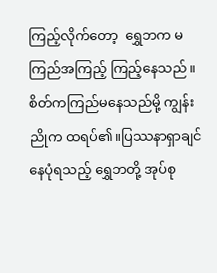ကြည့်လိုက်တော့  ရွှေဘက မကြည်အကြည့် ကြည့်နေသည်။စိတ်ကကြည်မနေသည်မို့ ကျွန်းညိုက ထရပ်၏။ပြဿနာရှာချင်နေပုံရသည့် ရွှေဘတို့ အုပ်စု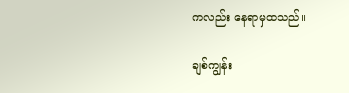ကလည်း နေရာမှထသည်။

ချစ်ကျွန်း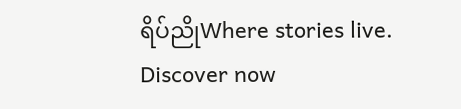ရိပ်ညိုWhere stories live. Discover now